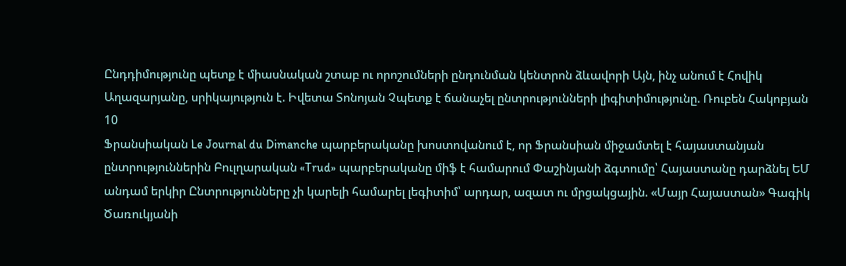Ընդդիմությունը պետք է միասնական շտաբ ու որոշումների ընդունման կենտրոն ձևավորի Այն, ինչ անում է Հովիկ Աղազարյանը, սրիկայություն է. Իվետա Տոնոյան Չպետք է ճանաչել ընտրությունների լիգիտիմությունը. Ռուբեն Հակոբյան
10
Ֆրանսիական Le Journal du Dimanche պարբերականը խոստովանում է, որ Ֆրանսիան միջամտել է հայաստանյան ընտրություններին Բուլղարական «Trud» պարբերականը միֆ է համարում Փաշինյանի ձգտումը՝ Հայաստանը դարձնել ԵՄ անդամ երկիր Ընտրությունները չի կարելի համարել լեգիտիմ՝ արդար, ազատ ու մրցակցային. «Մայր Հայաստան» Գագիկ Ծառուկյանի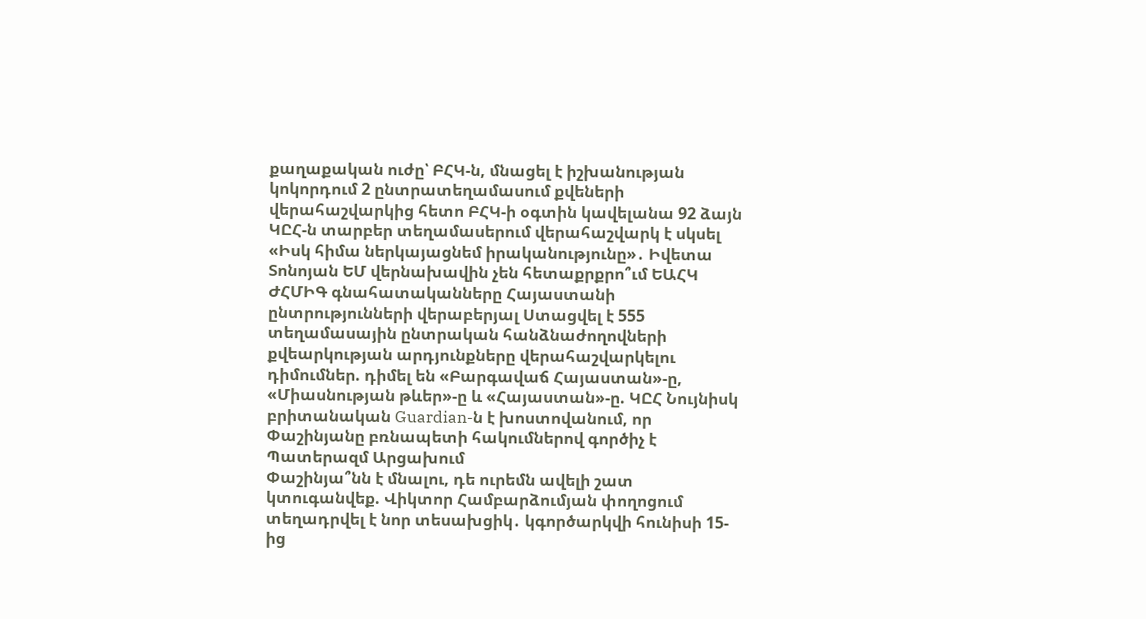քաղաքական ուժը՝ ԲՀԿ-ն, մնացել է իշխանության կոկորդում 2 ընտրատեղամասում քվեների վերահաշվարկից հետո ԲՀԿ-ի օգտին կավելանա 92 ձայն ԿԸՀ-ն տարբեր տեղամասերում վերահաշվարկ է սկսել «Իսկ հիմա ներկայացնեմ իրականությունը»․ Իվետա Տոնոյան ԵՄ վերնախավին չեն հետաքրքրո՞ւմ ԵԱՀԿ ԺՀՄԻԳ գնահատականները Հայաստանի ընտրությունների վերաբերյալ Ստացվել է 555 տեղամասային ընտրական հանձնաժողովների քվեարկության արդյունքները վերահաշվարկելու դիմումներ. դիմել են «Բարգավաճ Հայաստան»-ը, «Միասնության թևեր»-ը և «Հայաստան»-ը. ԿԸՀ Նույնիսկ բրիտանական Guardian-ն է խոստովանում, որ Փաշինյանը բռնապետի հակումներով գործիչ է Պատերազմ Արցախում
Փաշինյա՞նն է մնալու, դե ուրեմն ավելի շատ կտուգանվեք. Վիկտոր Համբարձումյան փողոցում տեղադրվել է նոր տեսախցիկ․ կգործարկվի հունիսի 15-ից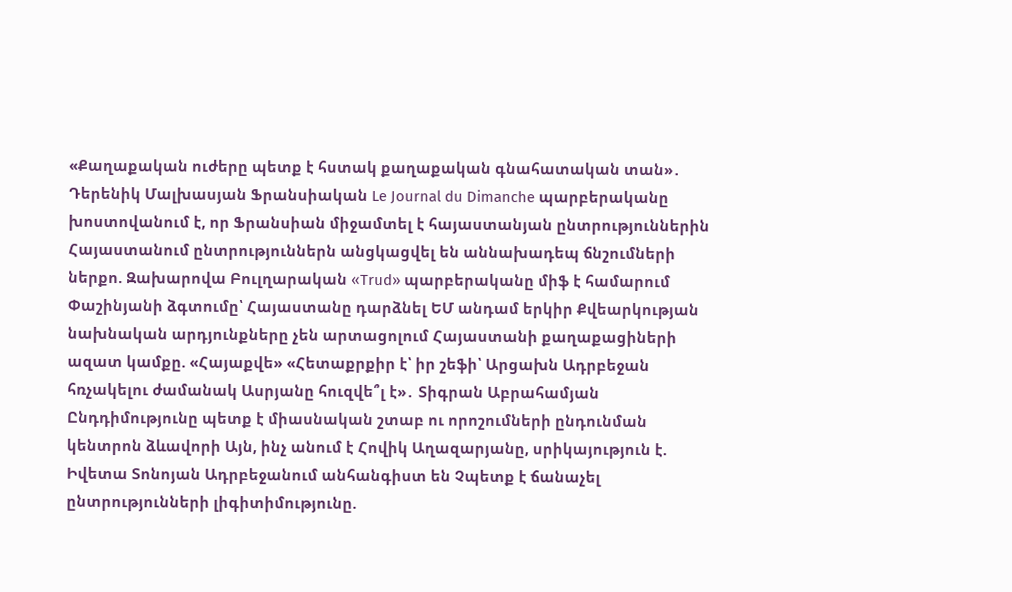«Քաղաքական ուժերը պետք է հստակ քաղաքական գնահատական տան»․ Դերենիկ Մալխասյան Ֆրանսիական Le Journal du Dimanche պարբերականը խոստովանում է, որ Ֆրանսիան միջամտել է հայաստանյան ընտրություններին Հայաստանում ընտրություններն անցկացվել են աննախադեպ ճնշումների ներքո. Զախարովա Բուլղարական «Trud» պարբերականը միֆ է համարում Փաշինյանի ձգտումը՝ Հայաստանը դարձնել ԵՄ անդամ երկիր Քվեարկության նախնական արդյունքները չեն արտացոլում Հայաստանի քաղաքացիների ազատ կամքը. «Հայաքվե» «Հետաքրքիր է՝ իր շեֆի՝ Արցախն Ադրբեջան հռչակելու ժամանակ Ասրյանը հուզվե՞լ է»․ Տիգրան Աբրահամյան Ընդդիմությունը պետք է միասնական շտաբ ու որոշումների ընդունման կենտրոն ձևավորի Այն, ինչ անում է Հովիկ Աղազարյանը, սրիկայություն է. Իվետա Տոնոյան Ադրբեջանում անհանգիստ են Չպետք է ճանաչել ընտրությունների լիգիտիմությունը.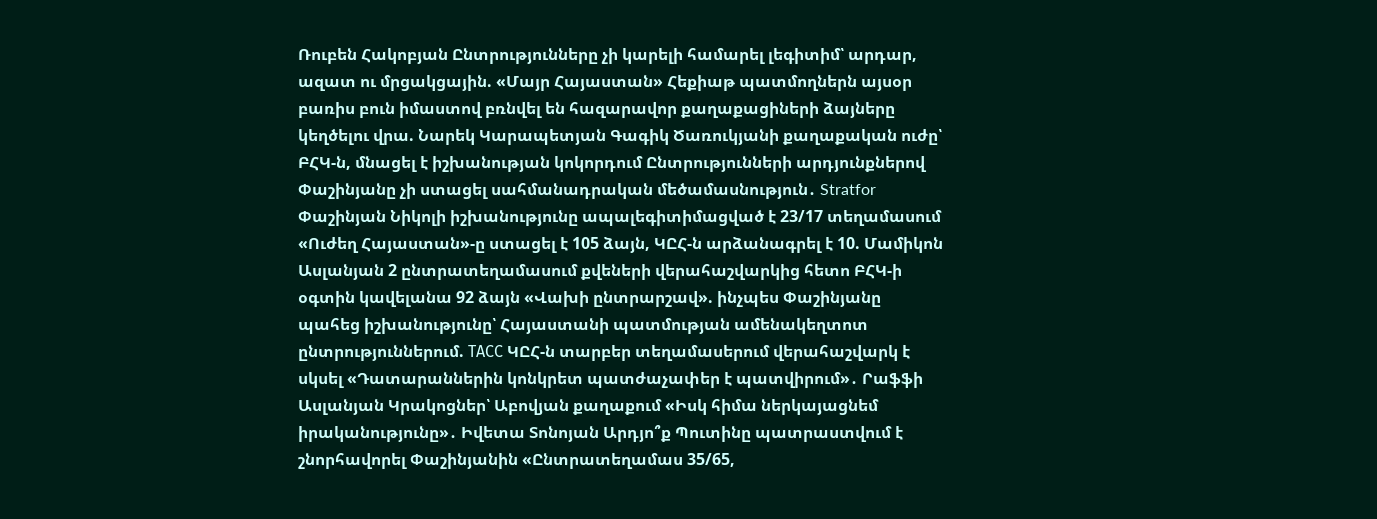Ռուբեն Հակոբյան Ընտրությունները չի կարելի համարել լեգիտիմ՝ արդար, ազատ ու մրցակցային. «Մայր Հայաստան» Հեքիաթ պատմողներն այսօր բառիս բուն իմաստով բռնվել են հազարավոր քաղաքացիների ձայները կեղծելու վրա. Նարեկ Կարապետյան Գագիկ Ծառուկյանի քաղաքական ուժը՝ ԲՀԿ-ն, մնացել է իշխանության կոկորդում Ընտրությունների արդյունքներով Փաշինյանը չի ստացել սահմանադրական մեծամասնություն․ Stratfor Փաշինյան Նիկոլի իշխանությունը ապալեգիտիմացված է 23/17 տեղամասում «Ուժեղ Հայաստան»-ը ստացել է 105 ձայն, ԿԸՀ-ն արձանագրել է 10. Մամիկոն Ասլանյան 2 ընտրատեղամասում քվեների վերահաշվարկից հետո ԲՀԿ-ի օգտին կավելանա 92 ձայն «Վախի ընտրարշավ». ինչպես Փաշինյանը պահեց իշխանությունը՝ Հայաստանի պատմության ամենակեղտոտ ընտրություններում. ТАСС ԿԸՀ-ն տարբեր տեղամասերում վերահաշվարկ է սկսել «Դատարաններին կոնկրետ պատժաչափեր է պատվիրում»․ Րաֆֆի Ասլանյան Կրակոցներ՝ Աբովյան քաղաքում «Իսկ հիմա ներկայացնեմ իրականությունը»․ Իվետա Տոնոյան Արդյո՞ք Պուտինը պատրաստվում է շնորհավորել Փաշինյանին «Ընտրատեղամաս 35/65,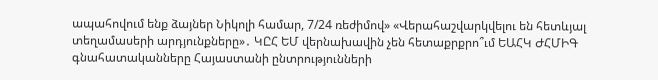ապահովում ենք ձայներ Նիկոլի համար, 7/24 ռեժիմով» «Վերահաշվարկվելու են հետևյալ տեղամասերի արդյունքները»․ ԿԸՀ ԵՄ վերնախավին չեն հետաքրքրո՞ւմ ԵԱՀԿ ԺՀՄԻԳ գնահատականները Հայաստանի ընտրությունների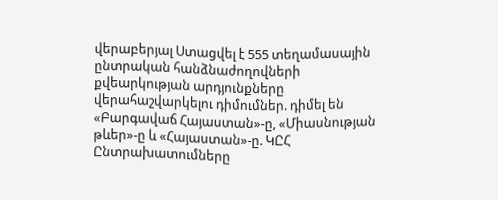վերաբերյալ Ստացվել է 555 տեղամասային ընտրական հանձնաժողովների քվեարկության արդյունքները վերահաշվարկելու դիմումներ. դիմել են «Բարգավաճ Հայաստան»-ը, «Միասնության թևեր»-ը և «Հայաստան»-ը. ԿԸՀ Ընտրախատումները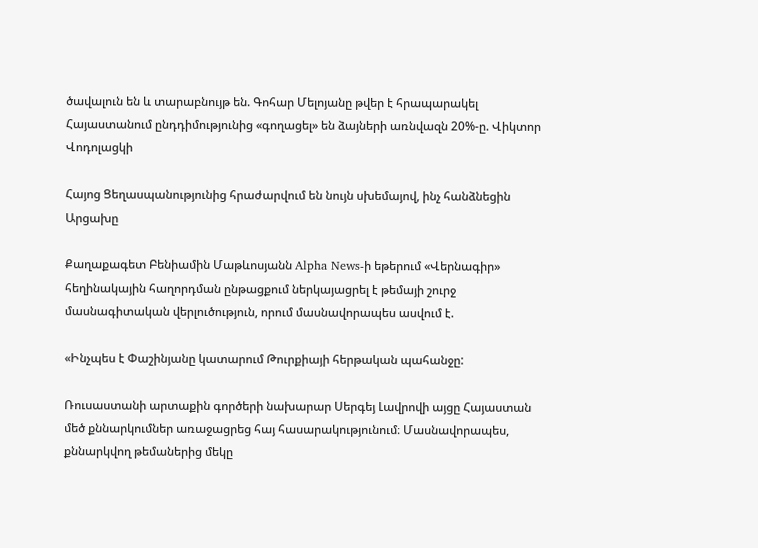ծավալուն են և տարաբնույթ են. Գոհար Մելոյանը թվեր է հրապարակել Հայաստանում ընդդիմությունից «գողացել» են ձայների առնվազն 20%-ը. Վիկտոր Վոդոլացկի

Հայոց Ցեղասպանությունից հրաժարվում են նույն սխեմայով, ինչ հանձնեցին Արցախը

Քաղաքագետ Բենիամին Մաթևոսյանն Alpha News-ի եթերում «Վերնագիր» հեղինակային հաղորդման ընթացքում ներկայացրել է թեմայի շուրջ մասնագիտական վերլուծություն, որում մասնավորապես ասվում է.

«Ինչպես է Փաշինյանը կատարում Թուրքիայի հերթական պահանջը:

Ռուսաստանի արտաքին գործերի նախարար Սերգեյ Լավրովի այցը Հայաստան մեծ քննարկումներ առաջացրեց հայ հասարակությունում։ Մասնավորապես, քննարկվող թեմաներից մեկը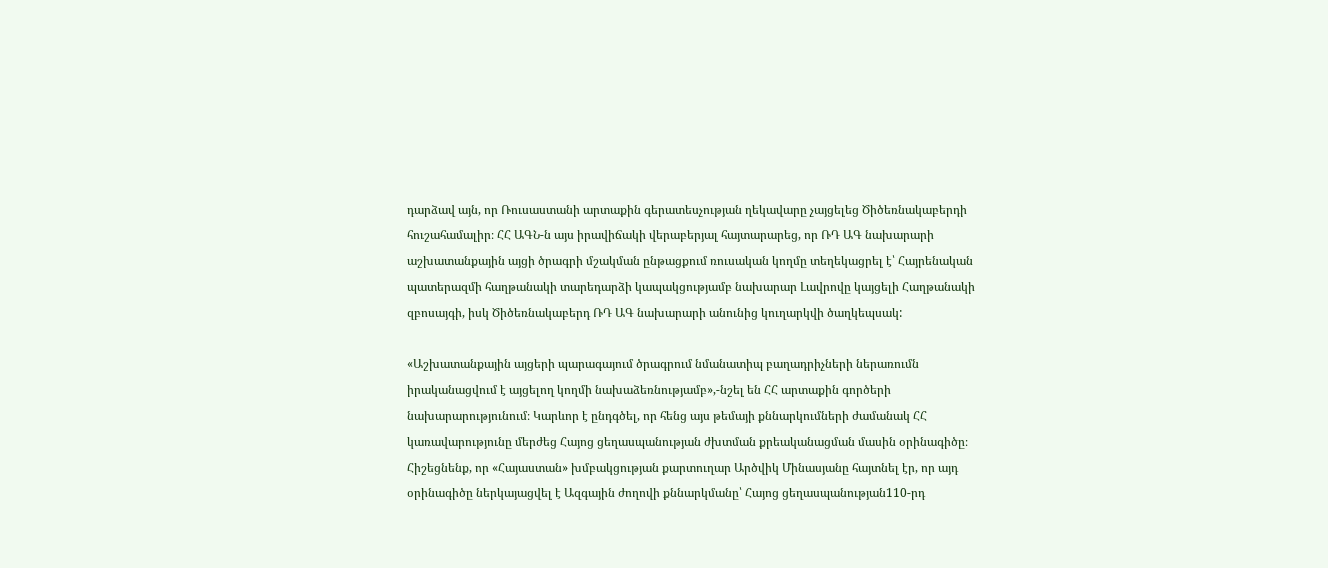դարձավ այն, որ Ռուսաստանի արտաքին գերատեսչության ղեկավարը չայցելեց Ծիծեռնակաբերդի հուշահամալիր։ ՀՀ ԱԳՆ-ն այս իրավիճակի վերաբերյալ հայտարարեց, որ ՌԴ ԱԳ նախարարի աշխատանքային այցի ծրագրի մշակման ընթացքում ռուսական կողմը տեղեկացրել է՝ Հայրենական պատերազմի հաղթանակի տարեդարձի կապակցությամբ նախարար Լավրովը կայցելի Հաղթանակի զբոսայգի, իսկ Ծիծեռնակաբերդ ՌԴ ԱԳ նախարարի անունից կուղարկվի ծաղկեպսակ:

«Աշխատանքային այցերի պարագայում ծրագրում նմանատիպ բաղադրիչների ներառումն իրականացվում է այցելող կողմի նախաձեռնությամբ»,-նշել են ՀՀ արտաքին գործերի նախարարությունում։ Կարևոր է ընդգծել, որ հենց այս թեմայի քննարկումների ժամանակ ՀՀ կառավարությունը մերժեց Հայոց ցեղասպանության ժխտման քրեականացման մասին օրինագիծը։ Հիշեցնենք, որ «Հայաստան» խմբակցության քարտուղար Արծվիկ Մինասյանը հայտնել էր, որ այդ օրինագիծը ներկայացվել է Ազգային ժողովի քննարկմանը՝ Հայոց ցեղասպանության110-րդ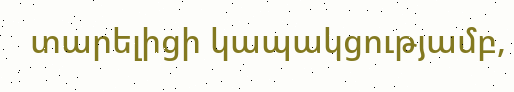տարելիցի կապակցությամբ,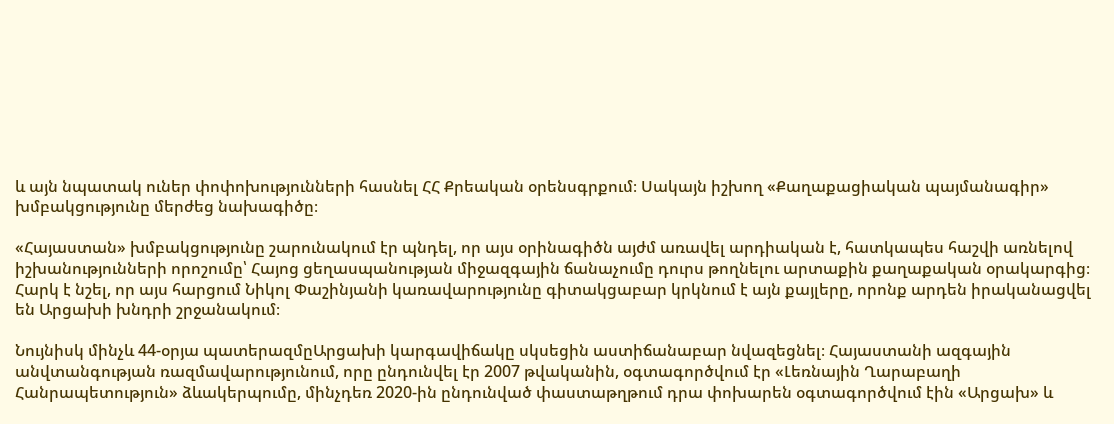և այն նպատակ ուներ փոփոխությունների հասնել ՀՀ Քրեական օրենսգրքում։ Սակայն իշխող «Քաղաքացիական պայմանագիր» խմբակցությունը մերժեց նախագիծը։

«Հայաստան» խմբակցությունը շարունակում էր պնդել, որ այս օրինագիծն այժմ առավել արդիական է, հատկապես հաշվի առնելով իշխանությունների որոշումը՝ Հայոց ցեղասպանության միջազգային ճանաչումը դուրս թողնելու արտաքին քաղաքական օրակարգից։ Հարկ է նշել, որ այս հարցում Նիկոլ Փաշինյանի կառավարությունը գիտակցաբար կրկնում է այն քայլերը, որոնք արդեն իրականացվել են Արցախի խնդրի շրջանակում։

Նույնիսկ մինչև 44-օրյա պատերազմըԱրցախի կարգավիճակը սկսեցին աստիճանաբար նվազեցնել։ Հայաստանի ազգային անվտանգության ռազմավարությունում, որը ընդունվել էր 2007 թվականին, օգտագործվում էր «Լեռնային Ղարաբաղի Հանրապետություն» ձևակերպումը, մինչդեռ 2020-ին ընդունված փաստաթղթում դրա փոխարեն օգտագործվում էին «Արցախ» և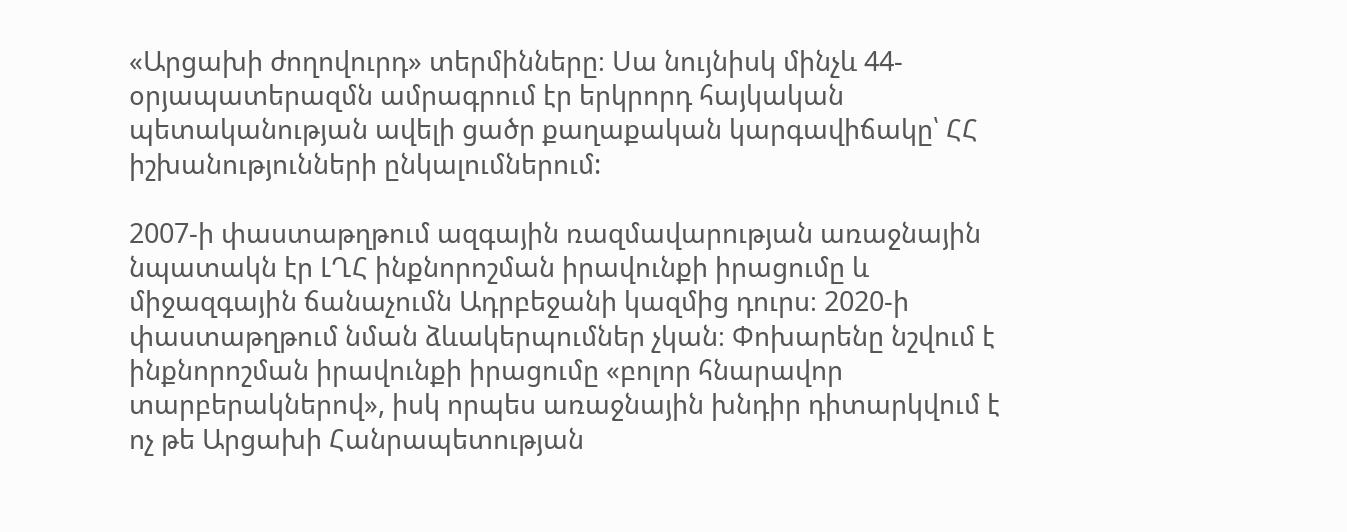«Արցախի ժողովուրդ» տերմինները։ Սա նույնիսկ մինչև 44-օրյապատերազմն ամրագրում էր երկրորդ հայկական պետականության ավելի ցածր քաղաքական կարգավիճակը՝ ՀՀ իշխանությունների ընկալումներում:

2007-ի փաստաթղթում ազգային ռազմավարության առաջնային նպատակն էր ԼՂՀ ինքնորոշման իրավունքի իրացումը և միջազգային ճանաչումն Ադրբեջանի կազմից դուրս։ 2020-ի փաստաթղթում նման ձևակերպումներ չկան։ Փոխարենը նշվում է ինքնորոշման իրավունքի իրացումը «բոլոր հնարավոր տարբերակներով», իսկ որպես առաջնային խնդիր դիտարկվում է ոչ թե Արցախի Հանրապետության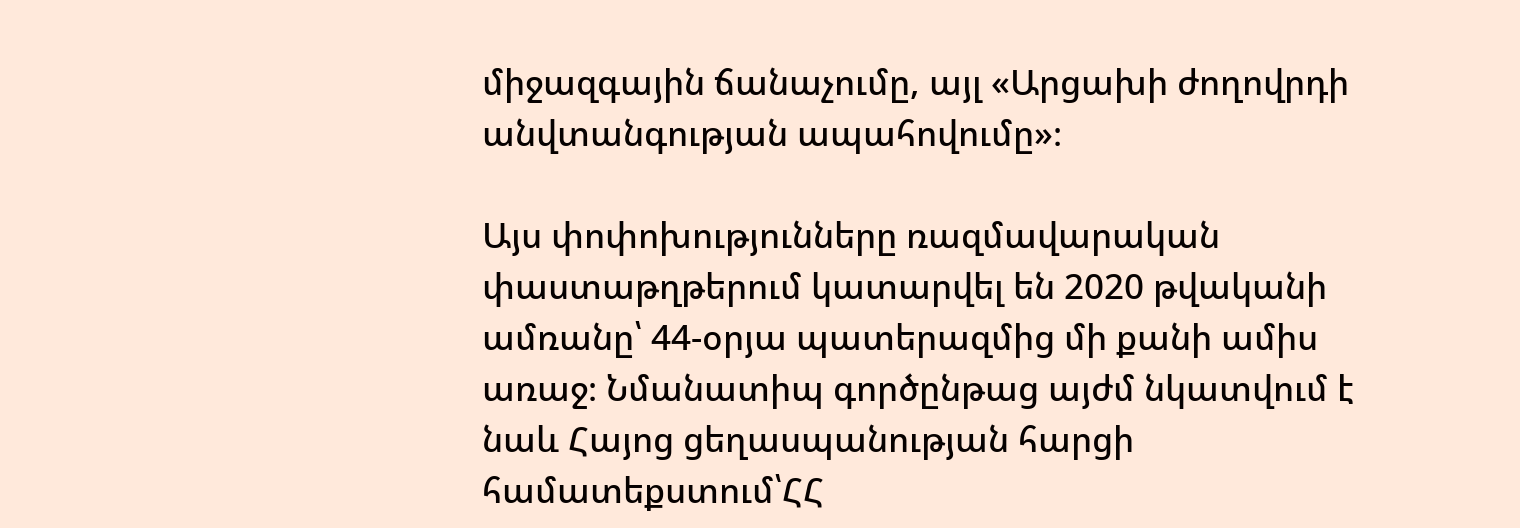միջազգային ճանաչումը, այլ «Արցախի ժողովրդի անվտանգության ապահովումը»։

Այս փոփոխությունները ռազմավարական փաստաթղթերում կատարվել են 2020 թվականի ամռանը՝ 44-օրյա պատերազմից մի քանի ամիս առաջ։ Նմանատիպ գործընթաց այժմ նկատվում է նաև Հայոց ցեղասպանության հարցի համատեքստում՝ՀՀ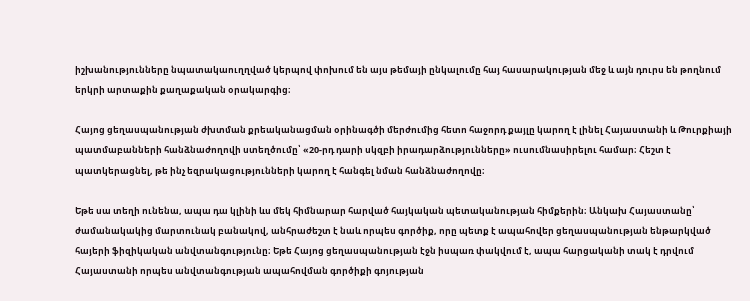իշխանությունները նպատակաուղղված կերպով փոխում են այս թեմայի ընկալումը հայ հասարակության մեջ և այն դուրս են թողնում երկրի արտաքին քաղաքական օրակարգից։

Հայոց ցեղասպանության ժխտման քրեականացման օրինագծի մերժումից հետո հաջորդ քայլը կարող է լինել Հայաստանի և Թուրքիայի պատմաբանների հանձնաժողովի ստեղծումը՝ «20-րդ դարի սկզբի իրադարձությունները» ուսումնասիրելու համար։ Հեշտ է պատկերացնել, թե ինչ եզրակացությունների կարող է հանգել նման հանձնաժողովը։

Եթե սա տեղի ունենա, ապա դա կլինի ևս մեկ հիմնարար հարված հայկական պետականության հիմքերին։ Անկախ Հայաստանը՝ ժամանակակից մարտունակ բանակով, անհրաժեշտ է նաև որպես գործիք, որը պետք է ապահովեր ցեղասպանության ենթարկված հայերի ֆիզիկական անվտանգությունը։ Եթե Հայոց ցեղասպանության էջն իսպառ փակվում է, ապա հարցականի տակ է դրվում Հայաստանի որպես անվտանգության ապահովման գործիքի գոյության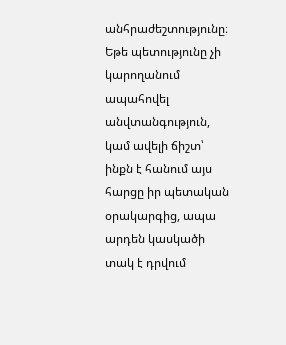անհրաժեշտությունը։ Եթե պետությունը չի կարողանում ապահովել անվտանգություն, կամ ավելի ճիշտ՝ ինքն է հանում այս հարցը իր պետական օրակարգից, ապա արդեն կասկածի տակ է դրվում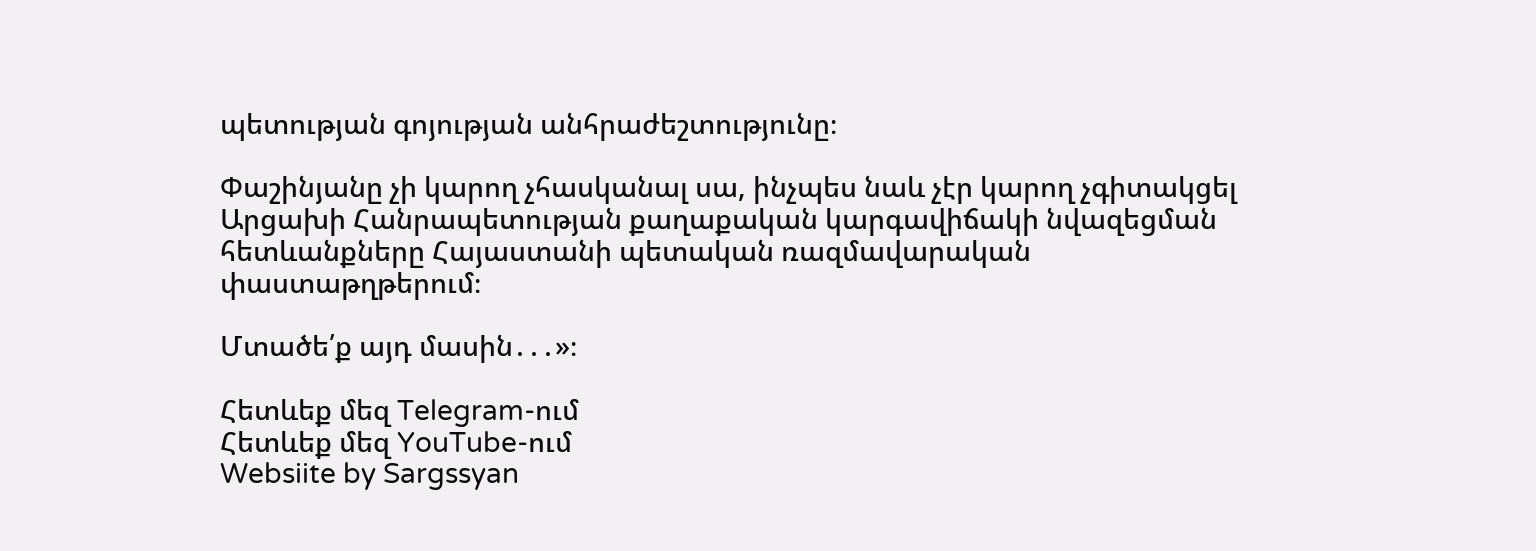պետության գոյության անհրաժեշտությունը։

Փաշինյանը չի կարող չհասկանալ սա, ինչպես նաև չէր կարող չգիտակցել Արցախի Հանրապետության քաղաքական կարգավիճակի նվազեցման հետևանքները Հայաստանի պետական ռազմավարական փաստաթղթերում։

Մտածե՛ք այդ մասին․․․»։

Հետևեք մեզ Telegram-ում
Հետևեք մեզ YouTube-ում
Websiite by Sargssyan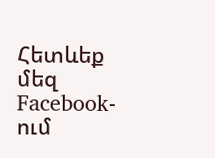Հետևեք մեզ Facebook-ում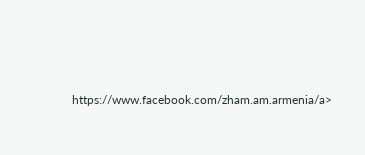https://www.facebook.com/zham.am.armenia/a>